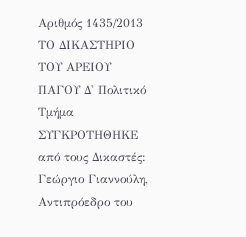Αριθμός 1435/2013 ΤΟ ΔΙΚΑΣΤΗΡΙΟ ΤΟΥ ΑΡΕΙΟΥ ΠΑΓΟΥ Δ' Πολιτικό Τμήμα ΣΥΓΚΡΟΤΗΘΗΚΕ από τους Δικαστές: Γεώργιο Γιαννούλη, Αντιπρόεδρο του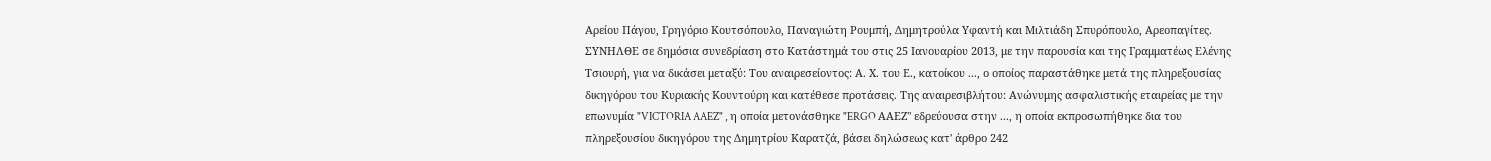Αρείου Πάγου, Γρηγόριο Κουτσόπουλο, Παναγιώτη Ρουμπή, Δημητρούλα Υφαντή και Μιλτιάδη Σπυρόπουλο, Αρεοπαγίτες. ΣΥΝΗΛΘΕ σε δημόσια συνεδρίαση στο Κατάστημά του στις 25 Ιανουαρίου 2013, με την παρουσία και της Γραμματέως Ελένης Τσιουρή, για να δικάσει μεταξύ: Του αναιρεσείοντος: Α. Χ. του Ε., κατοίκου ..., ο οποίος παραστάθηκε μετά της πληρεξουσίας δικηγόρου του Κυριακής Κουντούρη και κατέθεσε προτάσεις. Της αναιρεσιβλήτου: Ανώνυμης ασφαλιστικής εταιρείας με την επωνυμία "VICTORIA AAEZ" , η οποία μετονάσθηκε "ERGO ΑΑΕΖ" εδρεύουσα στην ..., η οποία εκπροσωπήθηκε δια του πληρεξουσίου δικηγόρου της Δημητρίου Καρατζά, βάσει δηλώσεως κατ' άρθρο 242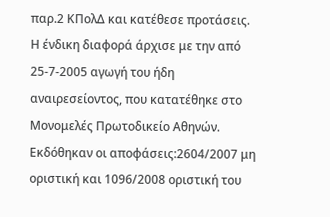παρ.2 ΚΠολΔ και κατέθεσε προτάσεις. Η ένδικη διαφορά άρχισε με την από 25-7-2005 αγωγή του ήδη αναιρεσείοντος, που κατατέθηκε στο Μονομελές Πρωτοδικείο Αθηνών. Εκδόθηκαν οι αποφάσεις:2604/2007 μη οριστική και 1096/2008 οριστική του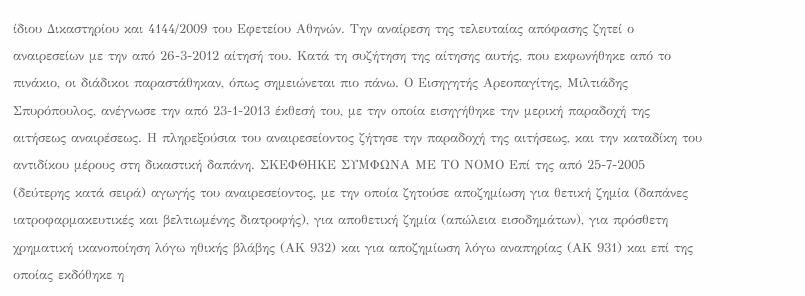ίδιου Δικαστηρίου και 4144/2009 του Εφετείου Αθηνών. Την αναίρεση της τελευταίας απόφασης ζητεί ο αναιρεσείων με την από 26-3-2012 αίτησή του. Κατά τη συζήτηση της αίτησης αυτής, που εκφωνήθηκε από το πινάκιο, οι διάδικοι παραστάθηκαν, όπως σημειώνεται πιο πάνω. Ο Εισηγητής Αρεοπαγίτης, Μιλτιάδης Σπυρόπουλος, ανέγνωσε την από 23-1-2013 έκθεσή του, με την οποία εισηγήθηκε την μερική παραδοχή της αιτήσεως αναιρέσεως. Η πληρεξούσια του αναιρεσείοντος ζήτησε την παραδοχή της αιτήσεως, και την καταδίκη του αντιδίκου μέρους στη δικαστική δαπάνη. ΣΚΕΦΘΗΚΕ ΣΥΜΦΩΝΑ ΜΕ ΤΟ ΝΟΜΟ Επί της από 25-7-2005 (δεύτερης κατά σειρά) αγωγής του αναιρεσείοντος, με την οποία ζητούσε αποζημίωση για θετική ζημία (δαπάνες ιατροφαρμακευτικές και βελτιωμένης διατροφής), για αποθετική ζημία (απώλεια εισοδημάτων), για πρόσθετη χρηματική ικανοποίηση λόγω ηθικής βλάβης (ΑΚ 932) και για αποζημίωση λόγω αναπηρίας (ΑΚ 931) και επί της οποίας εκδόθηκε η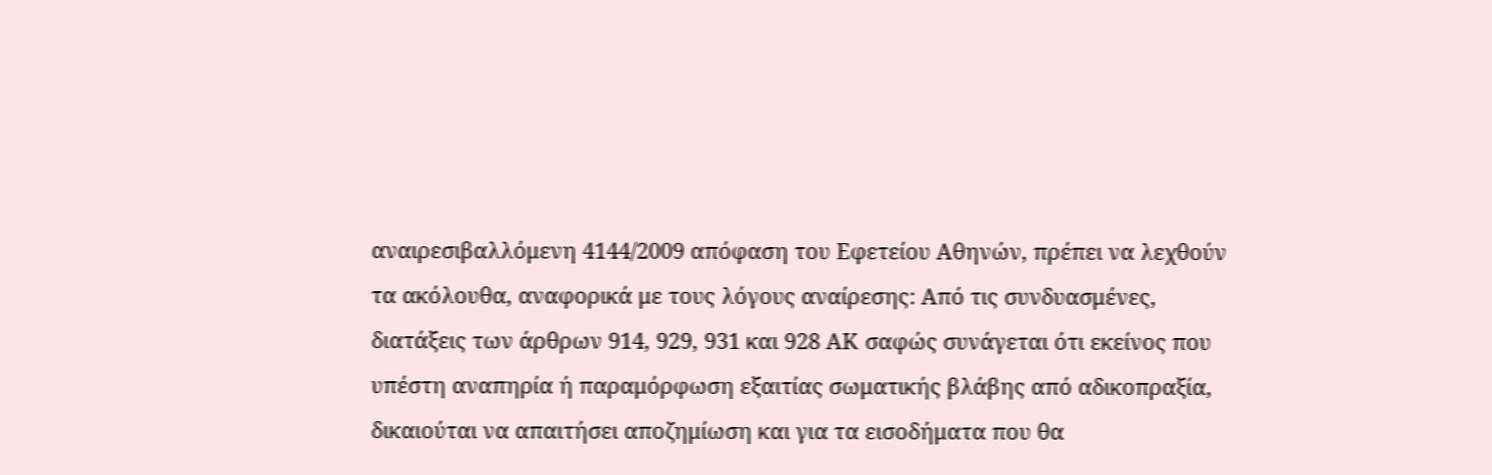αναιρεσιβαλλόμενη 4144/2009 απόφαση του Εφετείου Αθηνών, πρέπει να λεχθούν τα ακόλουθα, αναφορικά με τους λόγους αναίρεσης: Από τις συνδυασμένες, διατάξεις των άρθρων 914, 929, 931 και 928 ΑΚ σαφώς συνάγεται ότι εκείνος που υπέστη αναπηρία ή παραμόρφωση εξαιτίας σωματικής βλάβης από αδικοπραξία, δικαιούται να απαιτήσει αποζημίωση και για τα εισοδήματα που θα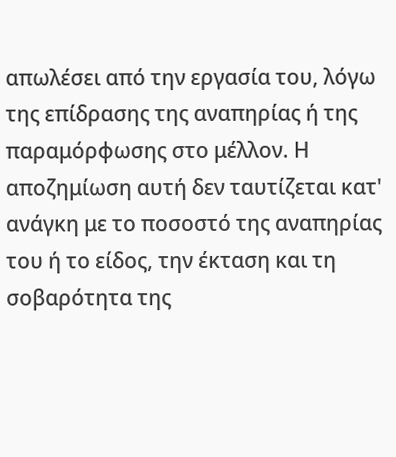απωλέσει από την εργασία του, λόγω της επίδρασης της αναπηρίας ή της παραμόρφωσης στο μέλλον. Η αποζημίωση αυτή δεν ταυτίζεται κατ' ανάγκη με το ποσοστό της αναπηρίας του ή το είδος, την έκταση και τη σοβαρότητα της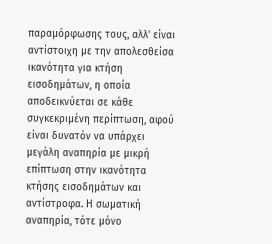παραμόρφωσης τους, αλλ' είναι αντίστοιχη με την απολεσθείσα ικανότητα για κτήση εισοδημάτων, η οποία αποδεικνύεται σε κάθε συγκεκριμένη περίπτωση, αφού είναι δυνατόν να υπάρχει μεγάλη αναπηρία με μικρή επίπτωση στην ικανότητα κτήσης εισοδημάτων και αντίστροφα. Η σωματική αναπηρία, τότε μόνο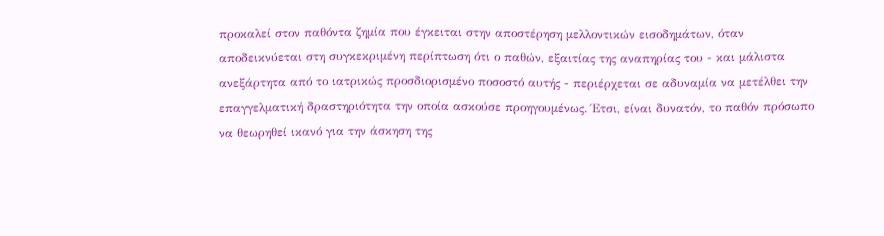προκαλεί στον παθόντα ζημία που έγκειται στην αποστέρηση μελλοντικών εισοδημάτων, όταν αποδεικνύεται στη συγκεκριμένη περίπτωση ότι ο παθών, εξαιτίας της αναπηρίας του - και μάλιστα ανεξάρτητα από το ιατρικώς προσδιορισμένο ποσοστό αυτής - περιέρχεται σε αδυναμία να μετέλθει την επαγγελματική δραστηριότητα την οποία ασκούσε προηγουμένως. Έτσι, είναι δυνατόν, το παθόν πρόσωπο να θεωρηθεί ικανό για την άσκηση της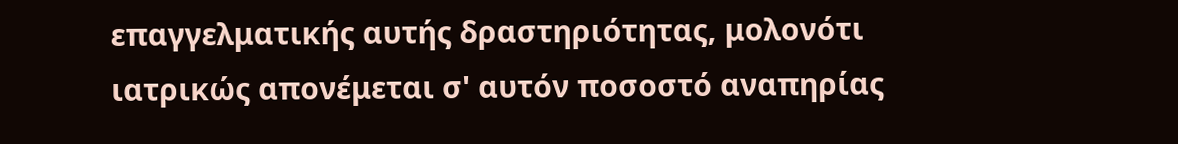επαγγελματικής αυτής δραστηριότητας, μολονότι ιατρικώς απονέμεται σ' αυτόν ποσοστό αναπηρίας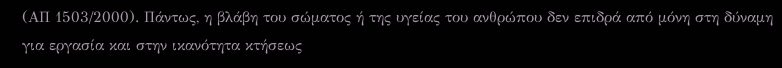(ΑΠ 1503/2000). Πάντως, η βλάβη του σώματος ή της υγείας του ανθρώπου δεν επιδρά από μόνη στη δύναμη για εργασία και στην ικανότητα κτήσεως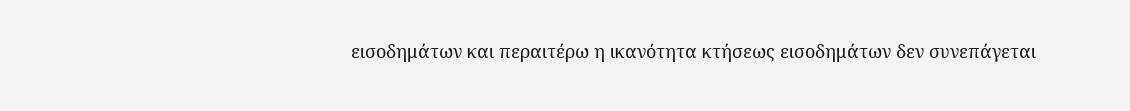εισοδημάτων και περαιτέρω η ικανότητα κτήσεως εισοδημάτων δεν συνεπάγεται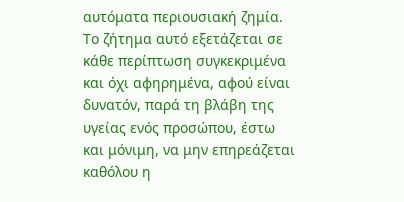αυτόματα περιουσιακή ζημία. Το ζήτημα αυτό εξετάζεται σε κάθε περίπτωση συγκεκριμένα και όχι αφηρημένα, αφού είναι δυνατόν, παρά τη βλάβη της υγείας ενός προσώπου, έστω και μόνιμη, να μην επηρεάζεται καθόλου η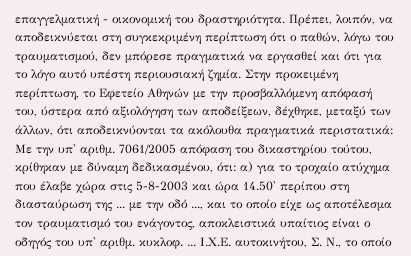επαγγελματική - οικονομική του δραστηριότητα. Πρέπει, λοιπόν, να αποδεικνύεται στη συγκεκριμένη περίπτωση ότι ο παθών, λόγω του τραυματισμού, δεν μπόρεσε πραγματικά να εργασθεί και ότι για το λόγο αυτό υπέστη περιουσιακή ζημία. Στην προκειμένη περίπτωση, το Εφετείο Αθηνών με την προσβαλλόμενη απόφασή του, ύστερα από αξιολόγηση των αποδείξεων, δέχθηκε, μεταξύ των άλλων, ότι αποδεικνύονται τα ακόλουθα πραγματικά περιστατικά: Με την υπ' αριθμ. 7061/2005 απόφαση του δικαστηρίου τούτου, κρίθηκαν με δύναμη δεδικασμένου, ότι: α) για το τροχαίο ατύχημα που έλαβε χώρα στις 5-8-2003 και ώρα 14.50' περίπου στη διασταύρωση της ... με την οδό ..., και το οποίο είχε ως αποτέλεσμα τον τραυματισμό του ενάγοντος, αποκλειστικά υπαίτιος είναι ο οδηγός του υπ' αριθμ. κυκλοφ. ... Ι.Χ.Ε. αυτοκινήτου, Σ. Ν., το οποίο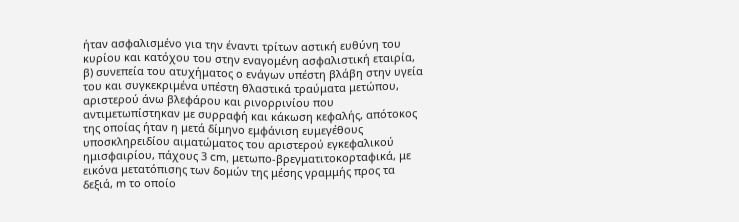ήταν ασφαλισμένο για την έναντι τρίτων αστική ευθύνη του κυρίου και κατόχου του στην εναγομένη ασφαλιστική εταιρία, β) συνεπεία του ατυχήματος ο ενάγων υπέστη βλάβη στην υγεία του και συγκεκριμένα υπέστη θλαστικά τραύματα μετώπου, αριστερού άνω βλεφάρου και ρινορρινίου που αντιμετωπίστηκαν με συρραφή και κάκωση κεφαλής, απότοκος της οποίας ήταν η μετά δίμηνο εμφάνιση ευμεγέθους υποσκληρειδίου αιματώματος του αριστερού εγκεφαλικού ημισφαιρίου, πάχους 3 cm, μετωπο-βρεγματιτοκορταφικά, με εικόνα μετατόπισης των δομών της μέσης γραμμής προς τα δεξιά, m το οποίο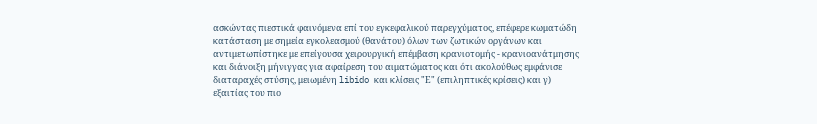ασκώντας πιεστικά φαινόμενα επί του εγκεφαλικού παρεγχύματος, επέφερε κωματώδη κατάσταση με σημεία εγκολεασμού (θανάτου) όλων των ζωτικών οργάνων και αντιμετωπίστηκε με επείγουσα χειρουργική επέμβαση κρανιοτομής - κρανιοανάτμησης και διάνοιξη μήνιγγας για αφαίρεση του αιματώματος και ότι ακολούθως εμφάνισε διαταραχές στύσης, μειωμένη libido και κλίσεις "Ε" (επιληπτικές κρίσεις) και γ) εξαιτίας του πιο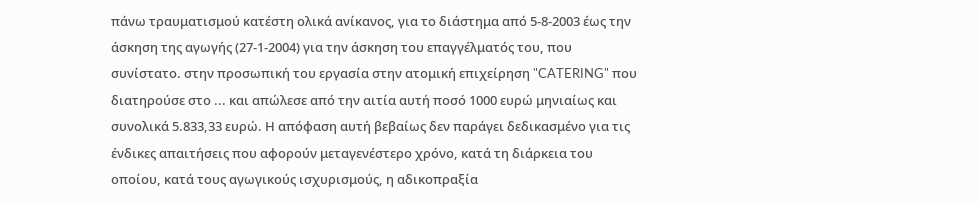πάνω τραυματισμού κατέστη ολικά ανίκανος, για το διάστημα από 5-8-2003 έως την άσκηση της αγωγής (27-1-2004) για την άσκηση του επαγγέλματός του, που συνίστατο. στην προσωπική του εργασία στην ατομική επιχείρηση "CATERING" που διατηρούσε στο ... και απώλεσε από την αιτία αυτή ποσό 1000 ευρώ μηνιαίως και συνολικά 5.833,33 ευρώ. Η απόφαση αυτή βεβαίως δεν παράγει δεδικασμένο για τις ένδικες απαιτήσεις που αφορούν μεταγενέστερο χρόνο, κατά τη διάρκεια του οποίου, κατά τους αγωγικούς ισχυρισμούς, η αδικοπραξία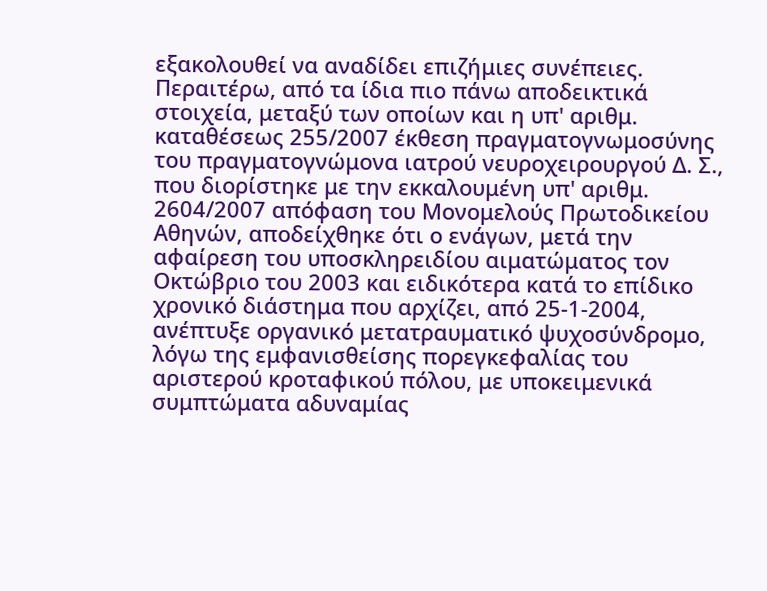εξακολουθεί να αναδίδει επιζήμιες συνέπειες. Περαιτέρω, από τα ίδια πιο πάνω αποδεικτικά στοιχεία, μεταξύ των οποίων και η υπ' αριθμ. καταθέσεως 255/2007 έκθεση πραγματογνωμοσύνης του πραγματογνώμονα ιατρού νευροχειρουργού Δ. Σ., που διορίστηκε με την εκκαλουμένη υπ' αριθμ. 2604/2007 απόφαση του Μονομελούς Πρωτοδικείου Αθηνών, αποδείχθηκε ότι ο ενάγων, μετά την αφαίρεση του υποσκληρειδίου αιματώματος τον Οκτώβριο του 2003 και ειδικότερα κατά το επίδικο χρονικό διάστημα που αρχίζει, από 25-1-2004, ανέπτυξε οργανικό μετατραυματικό ψυχοσύνδρομο, λόγω της εμφανισθείσης πορεγκεφαλίας του αριστερού κροταφικού πόλου, με υποκειμενικά συμπτώματα αδυναμίας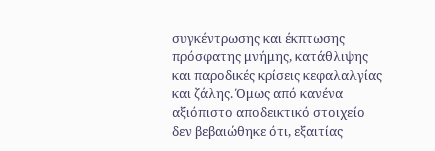συγκέντρωσης και έκπτωσης πρόσφατης μνήμης, κατάθλιψης και παροδικές κρίσεις κεφαλαλγίας και ζάλης. Όμως από κανένα αξιόπιστο αποδεικτικό στοιχείο δεν βεβαιώθηκε ότι, εξαιτίας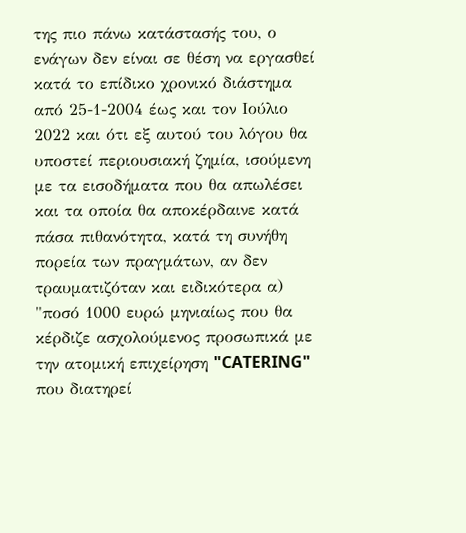της πιο πάνω κατάστασής του, ο ενάγων δεν είναι σε θέση να εργασθεί κατά το επίδικο χρονικό διάστημα από 25-1-2004 έως και τον Ιούλιο 2022 και ότι εξ αυτού του λόγου θα υποστεί περιουσιακή ζημία, ισούμενη με τα εισοδήματα που θα απωλέσει και τα οποία θα αποκέρδαινε κατά πάσα πιθανότητα, κατά τη συνήθη πορεία των πραγμάτων, αν δεν τραυματιζόταν και ειδικότερα α) "ποσό 1000 ευρώ μηνιαίως που θα κέρδιζε ασχολούμενος προσωπικά με την ατομική επιχείρηση "CATERING" που διατηρεί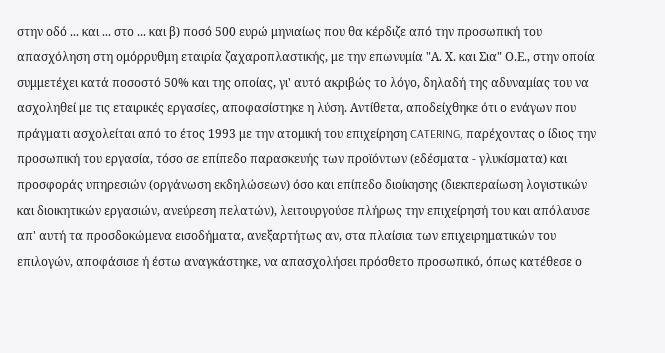στην οδό ... και ... στο ... και β) ποσό 500 ευρώ μηνιαίως που θα κέρδιζε από την προσωπική του απασχόληση στη ομόρρυθμη εταιρία ζαχαροπλαστικής, με την επωνυμία "Α. Χ. και Σια" Ο.Ε., στην οποία συμμετέχει κατά ποσοστό 50% και της οποίας, γι' αυτό ακριβώς το λόγο, δηλαδή της αδυναμίας του να ασχοληθεί με τις εταιρικές εργασίες, αποφασίστηκε η λύση. Αντίθετα, αποδείχθηκε ότι ο ενάγων που πράγματι ασχολείται από το έτος 1993 με την ατομική του επιχείρηση CATERING, παρέχοντας ο ίδιος την προσωπική του εργασία, τόσο σε επίπεδο παρασκευής των προϊόντων (εδέσματα - γλυκίσματα) και προσφοράς υπηρεσιών (οργάνωση εκδηλώσεων) όσο και επίπεδο διοίκησης (διεκπεραίωση λογιστικών και διοικητικών εργασιών, ανεύρεση πελατών), λειτουργούσε πλήρως την επιχείρησή του και απόλαυσε απ' αυτή τα προσδοκώμενα εισοδήματα, ανεξαρτήτως αν, στα πλαίσια των επιχειρηματικών του επιλογών, αποφάσισε ή έστω αναγκάστηκε, να απασχολήσει πρόσθετο προσωπικό, όπως κατέθεσε ο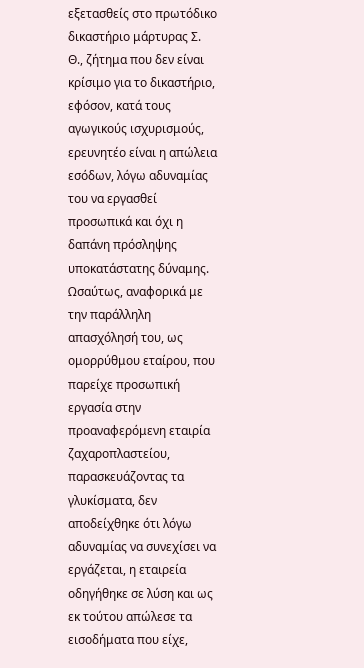εξετασθείς στο πρωτόδικο δικαστήριο μάρτυρας Σ. Θ., ζήτημα που δεν είναι κρίσιμο για το δικαστήριο, εφόσον, κατά τους αγωγικούς ισχυρισμούς, ερευνητέο είναι η απώλεια εσόδων, λόγω αδυναμίας του να εργασθεί προσωπικά και όχι η δαπάνη πρόσληψης υποκατάστατης δύναμης. Ωσαύτως, αναφορικά με την παράλληλη απασχόλησή του, ως ομορρύθμου εταίρου, που παρείχε προσωπική εργασία στην προαναφερόμενη εταιρία ζαχαροπλαστείου, παρασκευάζοντας τα γλυκίσματα, δεν αποδείχθηκε ότι λόγω αδυναμίας να συνεχίσει να εργάζεται, η εταιρεία οδηγήθηκε σε λύση και ως εκ τούτου απώλεσε τα εισοδήματα που είχε,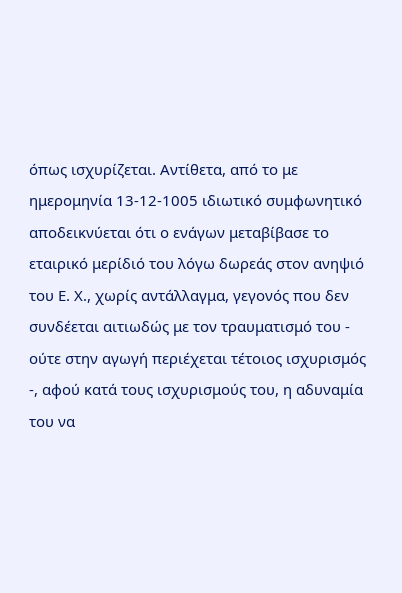όπως ισχυρίζεται. Αντίθετα, από το με ημερομηνία 13-12-1005 ιδιωτικό συμφωνητικό αποδεικνύεται ότι ο ενάγων μεταβίβασε το εταιρικό μερίδιό του λόγω δωρεάς στον ανηψιό του Ε. Χ., χωρίς αντάλλαγμα, γεγονός που δεν συνδέεται αιτιωδώς με τον τραυματισμό του - ούτε στην αγωγή περιέχεται τέτοιος ισχυρισμός -, αφού κατά τους ισχυρισμούς του, η αδυναμία του να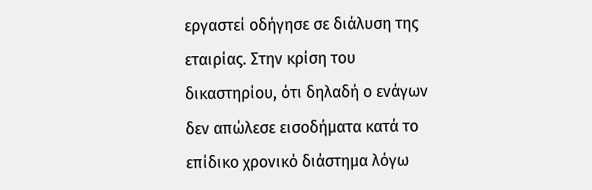εργαστεί οδήγησε σε διάλυση της εταιρίας. Στην κρίση του δικαστηρίου, ότι δηλαδή ο ενάγων δεν απώλεσε εισοδήματα κατά το επίδικο χρονικό διάστημα λόγω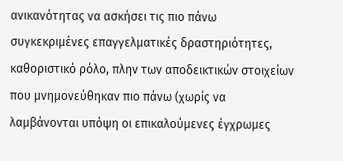ανικανότητας να ασκήσει τις πιο πάνω συγκεκριμένες επαγγελματικές δραστηριότητες, καθοριστικό ρόλο, πλην των αποδεικτικών στοιχείων που μνημονεύθηκαν πιο πάνω (χωρίς να λαμβάνονται υπόψη οι επικαλούμενες έγχρωμες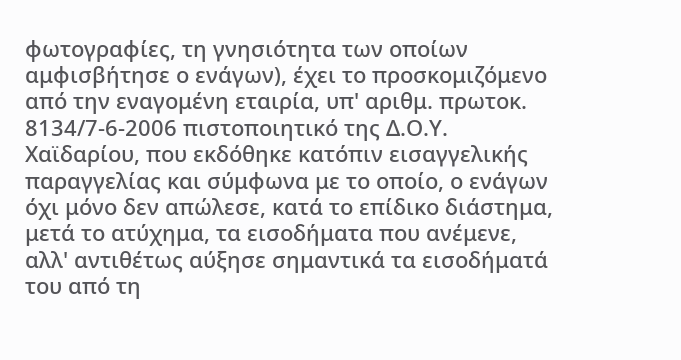φωτογραφίες, τη γνησιότητα των οποίων αμφισβήτησε ο ενάγων), έχει το προσκομιζόμενο από την εναγομένη εταιρία, υπ' αριθμ. πρωτοκ. 8134/7-6-2006 πιστοποιητικό της Δ.Ο.Υ. Χαϊδαρίου, που εκδόθηκε κατόπιν εισαγγελικής παραγγελίας και σύμφωνα με το οποίο, ο ενάγων όχι μόνο δεν απώλεσε, κατά το επίδικο διάστημα, μετά το ατύχημα, τα εισοδήματα που ανέμενε, αλλ' αντιθέτως αύξησε σημαντικά τα εισοδήματά του από τη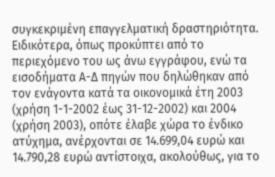συγκεκριμένη επαγγελματική δραστηριότητα. Ειδικότερα, όπως προκύπτει από το περιεχόμενο του ως άνω εγγράφου, ενώ τα εισοδήματα Α-Δ πηγών που δηλώθηκαν από τον ενάγοντα κατά τα οικονομικά έτη 2003 (χρήση 1-1-2002 έως 31-12-2002) και 2004 (χρήση 2003), οπότε έλαβε χώρα το ένδικο ατύχημα, ανέρχονται σε 14.699,04 ευρώ και 14.790,28 ευρώ αντίστοιχα, ακολούθως, για το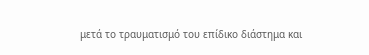μετά το τραυματισμό του επίδικο διάστημα και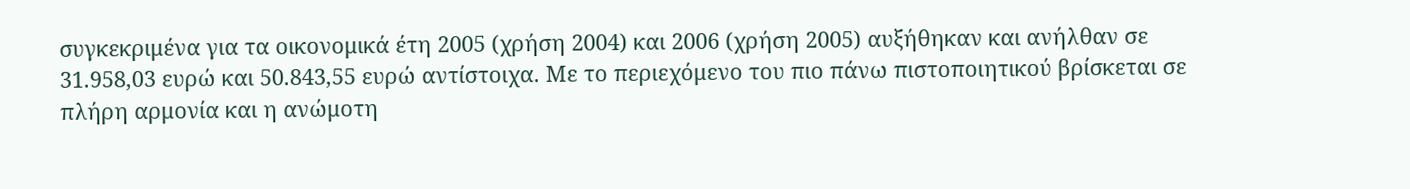συγκεκριμένα για τα οικονομικά έτη 2005 (χρήση 2004) και 2006 (χρήση 2005) αυξήθηκαν και ανήλθαν σε 31.958,03 ευρώ και 50.843,55 ευρώ αντίστοιχα. Με το περιεχόμενο του πιο πάνω πιστοποιητικού βρίσκεται σε πλήρη αρμονία και η ανώμοτη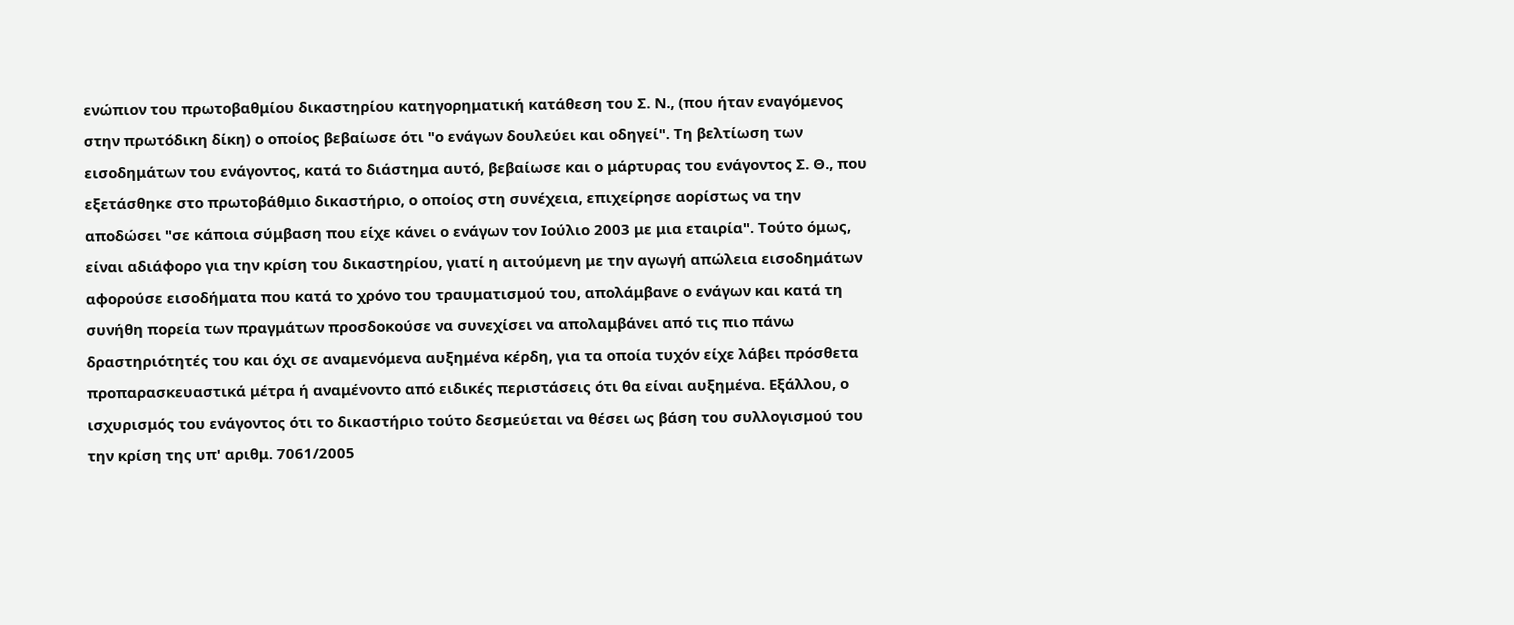ενώπιον του πρωτοβαθμίου δικαστηρίου κατηγορηματική κατάθεση του Σ. Ν., (που ήταν εναγόμενος στην πρωτόδικη δίκη) ο οποίος βεβαίωσε ότι "ο ενάγων δουλεύει και οδηγεί". Τη βελτίωση των εισοδημάτων του ενάγοντος, κατά το διάστημα αυτό, βεβαίωσε και ο μάρτυρας του ενάγοντος Σ. Θ., που εξετάσθηκε στο πρωτοβάθμιο δικαστήριο, ο οποίος στη συνέχεια, επιχείρησε αορίστως να την αποδώσει "σε κάποια σύμβαση που είχε κάνει ο ενάγων τον Ιούλιο 2003 με μια εταιρία". Τούτο όμως, είναι αδιάφορο για την κρίση του δικαστηρίου, γιατί η αιτούμενη με την αγωγή απώλεια εισοδημάτων αφορούσε εισοδήματα που κατά το χρόνο του τραυματισμού του, απολάμβανε ο ενάγων και κατά τη συνήθη πορεία των πραγμάτων προσδοκούσε να συνεχίσει να απολαμβάνει από τις πιο πάνω δραστηριότητές του και όχι σε αναμενόμενα αυξημένα κέρδη, για τα οποία τυχόν είχε λάβει πρόσθετα προπαρασκευαστικά μέτρα ή αναμένοντο από ειδικές περιστάσεις ότι θα είναι αυξημένα. Εξάλλου, ο ισχυρισμός του ενάγοντος ότι το δικαστήριο τούτο δεσμεύεται να θέσει ως βάση του συλλογισμού του την κρίση της υπ' αριθμ. 7061/2005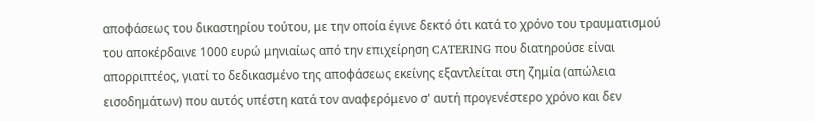αποφάσεως του δικαστηρίου τούτου, με την οποία έγινε δεκτό ότι κατά το χρόνο του τραυματισμού του αποκέρδαινε 1000 ευρώ μηνιαίως από την επιχείρηση CATERING που διατηρούσε είναι απορριπτέος, γιατί το δεδικασμένο της αποφάσεως εκείνης εξαντλείται στη ζημία (απώλεια εισοδημάτων) που αυτός υπέστη κατά τον αναφερόμενο σ' αυτή προγενέστερο χρόνο και δεν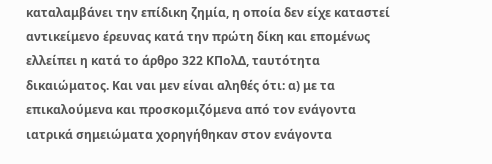καταλαμβάνει την επίδικη ζημία, η οποία δεν είχε καταστεί αντικείμενο έρευνας κατά την πρώτη δίκη και επομένως ελλείπει η κατά το άρθρο 322 ΚΠολΔ, ταυτότητα δικαιώματος. Και ναι μεν είναι αληθές ότι: α) με τα επικαλούμενα και προσκομιζόμενα από τον ενάγοντα ιατρικά σημειώματα χορηγήθηκαν στον ενάγοντα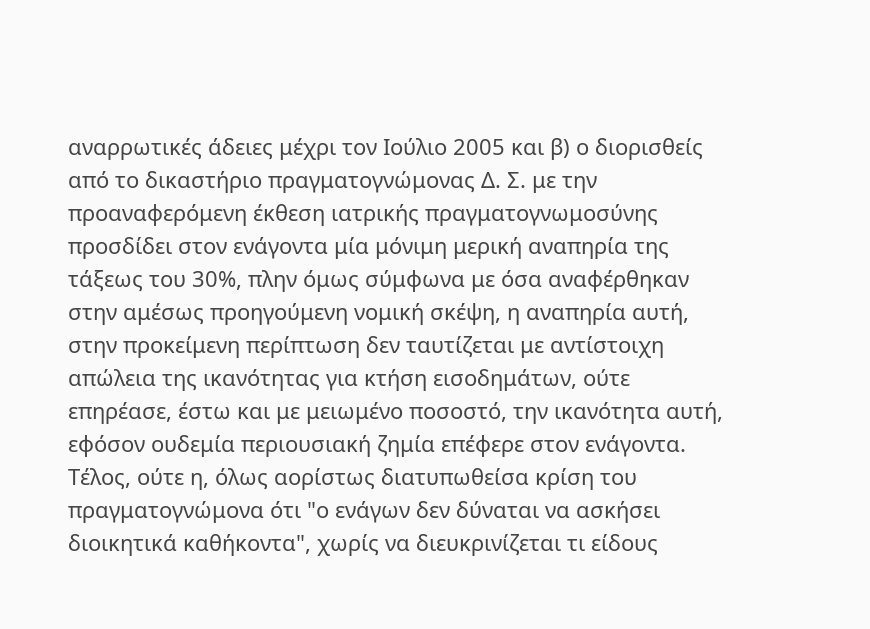αναρρωτικές άδειες μέχρι τον Ιούλιο 2005 και β) ο διορισθείς από το δικαστήριο πραγματογνώμονας Δ. Σ. με την προαναφερόμενη έκθεση ιατρικής πραγματογνωμοσύνης προσδίδει στον ενάγοντα μία μόνιμη μερική αναπηρία της τάξεως του 30%, πλην όμως σύμφωνα με όσα αναφέρθηκαν στην αμέσως προηγούμενη νομική σκέψη, η αναπηρία αυτή, στην προκείμενη περίπτωση δεν ταυτίζεται με αντίστοιχη απώλεια της ικανότητας για κτήση εισοδημάτων, ούτε επηρέασε, έστω και με μειωμένο ποσοστό, την ικανότητα αυτή, εφόσον ουδεμία περιουσιακή ζημία επέφερε στον ενάγοντα. Τέλος, ούτε η, όλως αορίστως διατυπωθείσα κρίση του πραγματογνώμονα ότι "ο ενάγων δεν δύναται να ασκήσει διοικητικά καθήκοντα", χωρίς να διευκρινίζεται τι είδους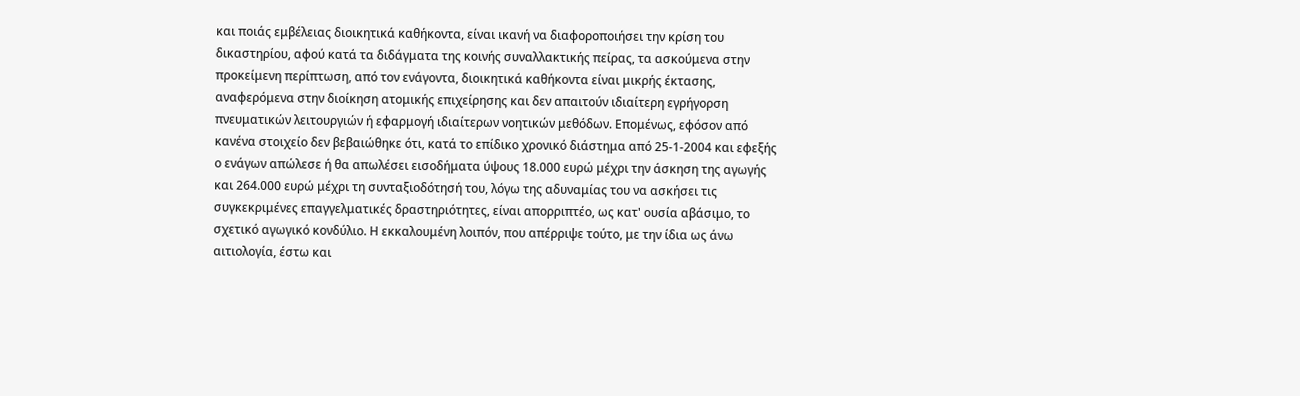και ποιάς εμβέλειας διοικητικά καθήκοντα, είναι ικανή να διαφοροποιήσει την κρίση του δικαστηρίου, αφού κατά τα διδάγματα της κοινής συναλλακτικής πείρας, τα ασκούμενα στην προκείμενη περίπτωση, από τον ενάγοντα, διοικητικά καθήκοντα είναι μικρής έκτασης, αναφερόμενα στην διοίκηση ατομικής επιχείρησης και δεν απαιτούν ιδιαίτερη εγρήγορση πνευματικών λειτουργιών ή εφαρμογή ιδιαίτερων νοητικών μεθόδων. Επομένως, εφόσον από κανένα στοιχείο δεν βεβαιώθηκε ότι, κατά το επίδικο χρονικό διάστημα από 25-1-2004 και εφεξής ο ενάγων απώλεσε ή θα απωλέσει εισοδήματα ύψους 18.000 ευρώ μέχρι την άσκηση της αγωγής και 264.000 ευρώ μέχρι τη συνταξιοδότησή του, λόγω της αδυναμίας του να ασκήσει τις συγκεκριμένες επαγγελματικές δραστηριότητες, είναι απορριπτέο, ως κατ' ουσία αβάσιμο, το σχετικό αγωγικό κονδύλιο. Η εκκαλουμένη λοιπόν, που απέρριψε τούτο, με την ίδια ως άνω αιτιολογία, έστω και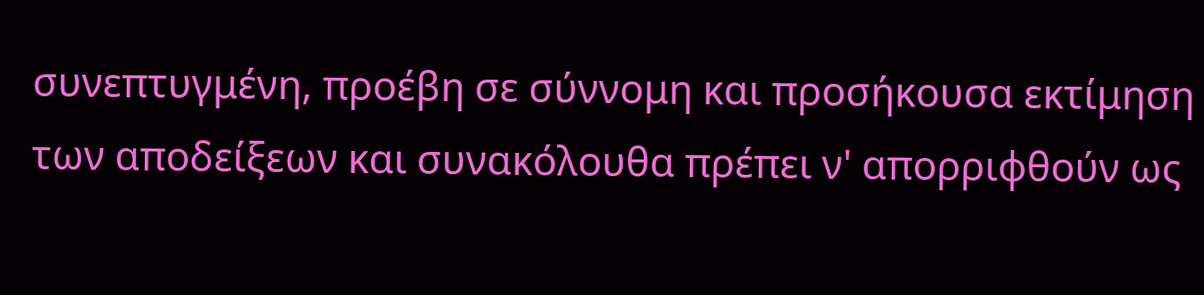συνεπτυγμένη, προέβη σε σύννομη και προσήκουσα εκτίμηση των αποδείξεων και συνακόλουθα πρέπει ν' απορριφθούν ως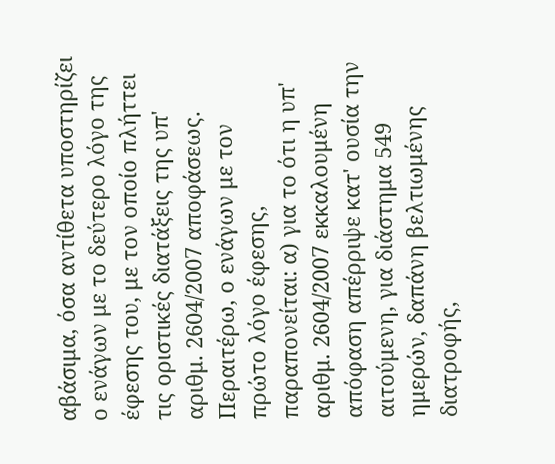αβάσιμα, όσα αντίθετα υποστηρίζει ο ενάγων με το δεύτερο λόγο της έφεσης του, με τον οποίο πλήττει τις οριστικές διατάξεις της υπ' αριθμ. 2604/2007 αποφάσεως. Περαιτέρω, ο ενάγων με τον πρώτο λόγο έφεσης, παραπονείται: α) για το ότι η υπ' αριθμ. 2604/2007 εκκαλουμένη απόφαση απέρριψε κατ' ουσία την αιτούμενη, για διάστημα 549 ημερών, δαπάνη βελτιωμένης διατροφής,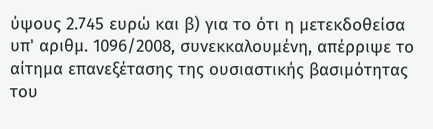ύψους 2.745 ευρώ και β) για το ότι η μετεκδοθείσα υπ' αριθμ. 1096/2008, συνεκκαλουμένη, απέρριψε το αίτημα επανεξέτασης της ουσιαστικής βασιμότητας του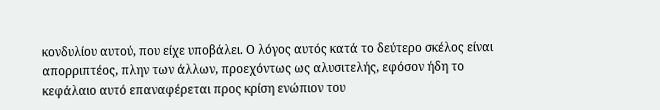κονδυλίου αυτού, που είχε υποβάλει. Ο λόγος αυτός κατά το δεύτερο σκέλος είναι απορριπτέος, πλην των άλλων, προεχόντως ως αλυσιτελής, εφόσον ήδη το κεφάλαιο αυτό επαναφέρεται προς κρίση ενώπιον του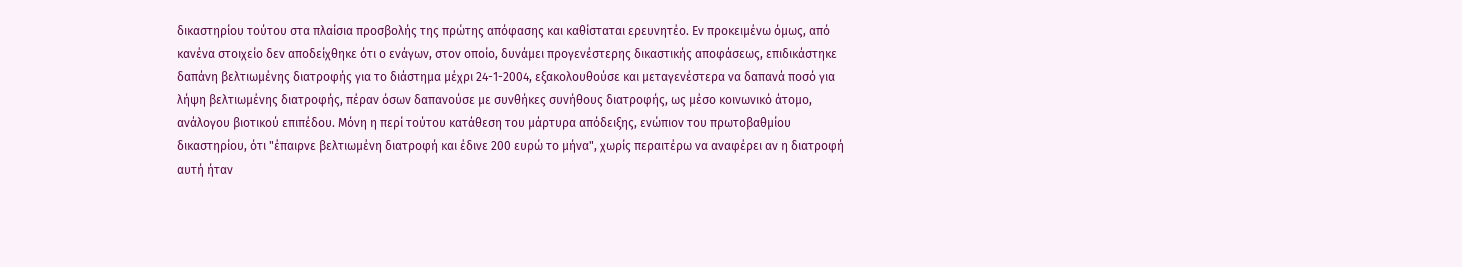δικαστηρίου τούτου στα πλαίσια προσβολής της πρώτης απόφασης και καθίσταται ερευνητέο. Εν προκειμένω όμως, από κανένα στοιχείο δεν αποδείχθηκε ότι ο ενάγων, στον οποίο, δυνάμει προγενέστερης δικαστικής αποφάσεως, επιδικάστηκε δαπάνη βελτιωμένης διατροφής για το διάστημα μέχρι 24-1-2004, εξακολουθούσε και μεταγενέστερα να δαπανά ποσό για λήψη βελτιωμένης διατροφής, πέραν όσων δαπανούσε με συνθήκες συνήθους διατροφής, ως μέσο κοινωνικό άτομο, ανάλογου βιοτικού επιπέδου. Μόνη η περί τούτου κατάθεση του μάρτυρα απόδειξης, ενώπιον του πρωτοβαθμίου δικαστηρίου, ότι "έπαιρνε βελτιωμένη διατροφή και έδινε 200 ευρώ το μήνα", χωρίς περαιτέρω να αναφέρει αν η διατροφή αυτή ήταν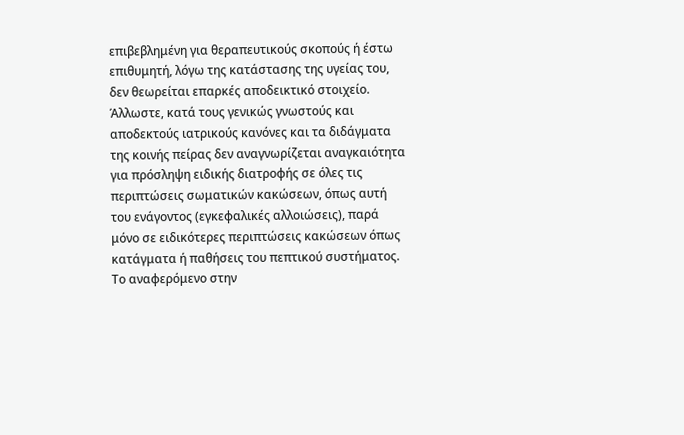επιβεβλημένη για θεραπευτικούς σκοπούς ή έστω επιθυμητή, λόγω της κατάστασης της υγείας του, δεν θεωρείται επαρκές αποδεικτικό στοιχείο. Άλλωστε, κατά τους γενικώς γνωστούς και αποδεκτούς ιατρικούς κανόνες και τα διδάγματα της κοινής πείρας δεν αναγνωρίζεται αναγκαιότητα για πρόσληψη ειδικής διατροφής σε όλες τις περιπτώσεις σωματικών κακώσεων, όπως αυτή του ενάγοντος (εγκεφαλικές αλλοιώσεις), παρά μόνο σε ειδικότερες περιπτώσεις κακώσεων όπως κατάγματα ή παθήσεις του πεπτικού συστήματος. Το αναφερόμενο στην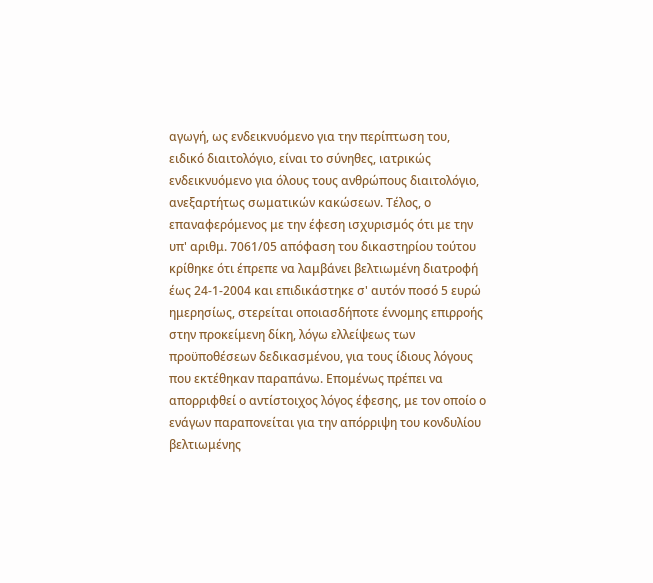αγωγή, ως ενδεικνυόμενο για την περίπτωση του, ειδικό διαιτολόγιο, είναι το σύνηθες, ιατρικώς ενδεικνυόμενο για όλους τους ανθρώπους διαιτολόγιο, ανεξαρτήτως σωματικών κακώσεων. Τέλος, ο επαναφερόμενος με την έφεση ισχυρισμός ότι με την υπ' αριθμ. 7061/05 απόφαση του δικαστηρίου τούτου κρίθηκε ότι έπρεπε να λαμβάνει βελτιωμένη διατροφή έως 24-1-2004 και επιδικάστηκε σ' αυτόν ποσό 5 ευρώ ημερησίως, στερείται οποιασδήποτε έννομης επιρροής στην προκείμενη δίκη, λόγω ελλείψεως των προϋποθέσεων δεδικασμένου, για τους ίδιους λόγους που εκτέθηκαν παραπάνω. Επομένως πρέπει να απορριφθεί ο αντίστοιχος λόγος έφεσης, με τον οποίο ο ενάγων παραπονείται για την απόρριψη του κονδυλίου βελτιωμένης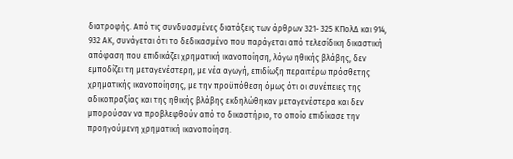διατροφής. Από τις συνδυασμένες διατάξεις των άρθρων 321- 325 ΚΠολΔ και 914, 932 ΑΚ, συνάγεται ότι το δεδικασμένο που παράγεται από τελεσίδικη δικαστική απόφαση που επιδικάζει χρηματική ικανοποίηση, λόγω ηθικής βλάβης, δεν εμποδίζει τη μεταγενέστερη, με νέα αγωγή, επιδίωξη περαιτέρω πρόσθετης χρηματικής ικανοποίησης, με την προϋπόθεση όμως ότι οι συνέπειες της αδικοπραξίας και της ηθικής βλάβης εκδηλώθηκαν μεταγενέστερα και δεν μπορούσαν να προβλεφθούν από το δικαστήριο, το οποίο επιδίκασε την προηγούμενη χρηματική ικανοποίηση.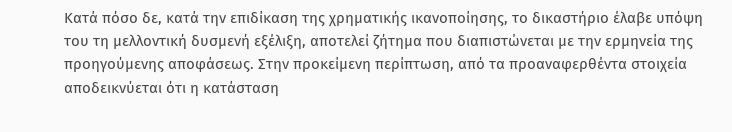Κατά πόσο δε, κατά την επιδίκαση της χρηματικής ικανοποίησης, το δικαστήριο έλαβε υπόψη του τη μελλοντική δυσμενή εξέλιξη, αποτελεί ζήτημα που διαπιστώνεται με την ερμηνεία της προηγούμενης αποφάσεως. Στην προκείμενη περίπτωση, από τα προαναφερθέντα στοιχεία αποδεικνύεται ότι η κατάσταση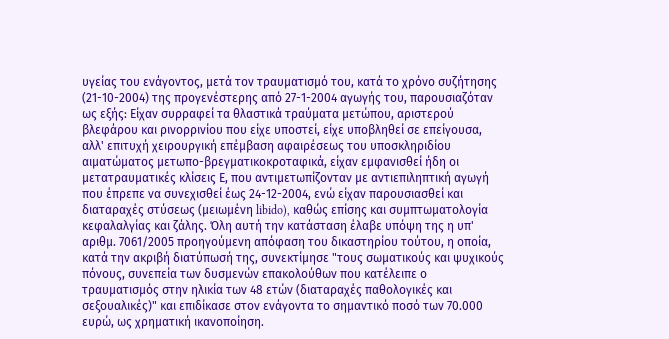υγείας του ενάγοντος, μετά τον τραυματισμό του, κατά το χρόνο συζήτησης (21-10-2004) της προγενέστερης από 27-1-2004 αγωγής του, παρουσιαζόταν ως εξής: Είχαν συρραφεί τα θλαστικά τραύματα μετώπου, αριστερού βλεφάρου και ρινορρινίου που είχε υποστεί, είχε υποβληθεί σε επείγουσα, αλλ' επιτυχή χειρουργική επέμβαση αφαιρέσεως του υποσκληριδίου αιματώματος μετωπο-βρεγματικοκροταφικά, είχαν εμφανισθεί ήδη οι μετατραυματικές κλίσεις Ε, που αντιμετωπίζονταν με αντιεπιληπτική αγωγή που έπρεπε να συνεχισθεί έως 24-12-2004, ενώ είχαν παρουσιασθεί και διαταραχές στύσεως (μειωμένη libido), καθώς επίσης και συμπτωματολογία κεφαλαλγίας και ζάλης. Όλη αυτή την κατάσταση έλαβε υπόψη της η υπ' αριθμ. 7061/2005 προηγούμενη απόφαση του δικαστηρίου τούτου, η οποία, κατά την ακριβή διατύπωσή της, συνεκτίμησε "τους σωματικούς και ψυχικούς πόνους, συνεπεία των δυσμενών επακολούθων που κατέλειπε ο τραυματισμός στην ηλικία των 48 ετών (διαταραχές παθολογικές και σεξουαλικές)" και επιδίκασε στον ενάγοντα το σημαντικό ποσό των 70.000 ευρώ, ως χρηματική ικανοποίηση.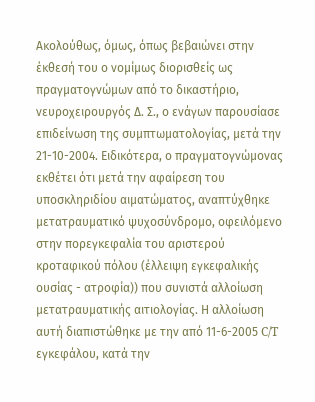Ακολούθως, όμως, όπως βεβαιώνει στην έκθεσή του ο νομίμως διορισθείς ως πραγματογνώμων από το δικαστήριο, νευροχειρουργός Δ. Σ., ο ενάγων παρουσίασε επιδείνωση της συμπτωματολογίας, μετά την 21-10-2004. Ειδικότερα, ο πραγματογνώμονας εκθέτει ότι μετά την αφαίρεση του υποσκληριδίου αιματώματος, αναπτύχθηκε μετατραυματικό ψυχοσύνδρομο, οφειλόμενο στην πορεγκεφαλία του αριστερού κροταφικού πόλου (έλλειψη εγκεφαλικής ουσίας - ατροφία)) που συνιστά αλλοίωση μετατραυματικής αιτιολογίας. Η αλλοίωση αυτή διαπιστώθηκε με την από 11-6-2005 C/T εγκεφάλου, κατά την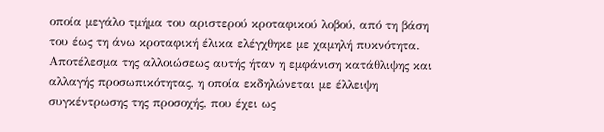οποία μεγάλο τμήμα του αριστερού κροταφικού λοβού, από τη βάση του έως τη άνω κροταφική έλικα ελέγχθηκε με χαμηλή πυκνότητα. Αποτέλεσμα της αλλοιώσεως αυτής ήταν η εμφάνιση κατάθλιψης και αλλαγής προσωπικότητας, η οποία εκδηλώνεται με έλλειψη συγκέντρωσης της προσοχής, που έχει ως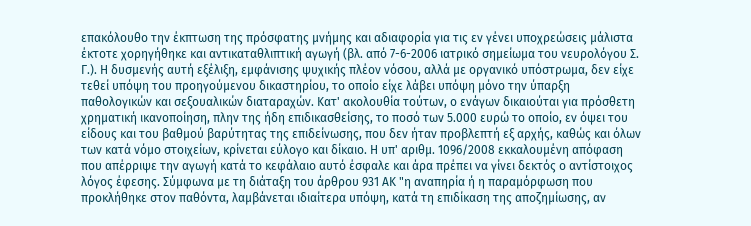επακόλουθο την έκπτωση της πρόσφατης μνήμης και αδιαφορία για τις εν γένει υποχρεώσεις μάλιστα έκτοτε χορηγήθηκε και αντικαταθλιπτική αγωγή (βλ. από 7-6-2006 ιατρικό σημείωμα του νευρολόγου Σ. Γ.). Η δυσμενής αυτή εξέλιξη, εμφάνισης ψυχικής πλέον νόσου, αλλά με οργανικό υπόστρωμα, δεν είχε τεθεί υπόψη του προηγούμενου δικαστηρίου, το οποίο είχε λάβει υπόψη μόνο την ύπαρξη παθολογικών και σεξουαλικών διαταραχών. Κατ' ακολουθία τούτων, ο ενάγων δικαιούται για πρόσθετη χρηματική ικανοποίηση, πλην της ήδη επιδικασθείσης, το ποσό των 5.000 ευρώ το οποίο, εν όψει του είδους και του βαθμού βαρύτητας της επιδείνωσης, που δεν ήταν προβλεπτή εξ αρχής, καθώς και όλων των κατά νόμο στοιχείων, κρίνεται εύλογο και δίκαιο. Η υπ' αριθμ. 1096/2008 εκκαλουμένη απόφαση που απέρριψε την αγωγή κατά το κεφάλαιο αυτό έσφαλε και άρα πρέπει να γίνει δεκτός ο αντίστοιχος λόγος έφεσης. Σύμφωνα με τη διάταξη του άρθρου 931 ΑΚ "η αναπηρία ή η παραμόρφωση που προκλήθηκε στον παθόντα, λαμβάνεται ιδιαίτερα υπόψη, κατά τη επιδίκαση της αποζημίωσης, αν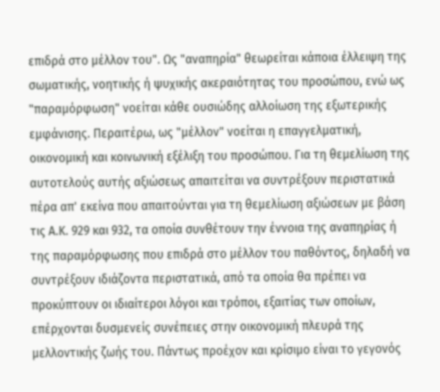επιδρά στο μέλλον του". Ως "αναπηρία" θεωρείται κάποια έλλειψη της σωματικής, νοητικής ή ψυχικής ακεραιότητας του προσώπου, ενώ ως "παραμόρφωση" νοείται κάθε ουσιώδης αλλοίωση της εξωτερικής εμφάνισης. Περαιτέρω, ως "μέλλον" νοείται η επαγγελματική, οικονομική και κοινωνική εξέλιξη του προσώπου. Για τη θεμελίωση της αυτοτελούς αυτής αξιώσεως απαιτείται να συντρέξουν περιστατικά πέρα απ' εκείνα που απαιτούνται για τη θεμελίωση αξιώσεων με βάση τις Α.Κ. 929 και 932, τα οποία συνθέτουν την έννοια της αναπηρίας ή της παραμόρφωσης που επιδρά στο μέλλον του παθόντος, δηλαδή να συντρέξουν ιδιάζοντα περιστατικά, από τα οποία θα πρέπει να προκύπτουν οι ιδιαίτεροι λόγοι και τρόποι, εξαιτίας των οποίων, επέρχονται δυσμενείς συνέπειες στην οικονομική πλευρά της μελλοντικής ζωής του. Πάντως προέχον και κρίσιμο είναι το γεγονός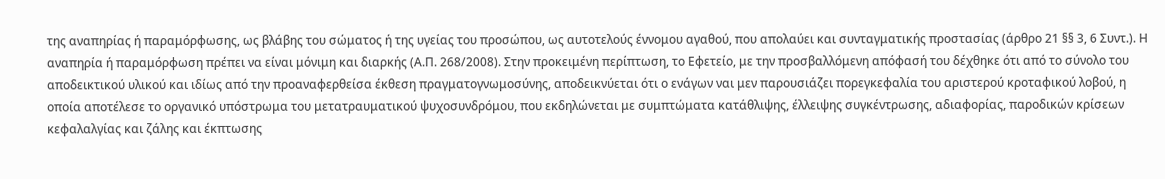της αναπηρίας ή παραμόρφωσης, ως βλάβης του σώματος ή της υγείας του προσώπου, ως αυτοτελούς έννομου αγαθού, που απολαύει και συνταγματικής προστασίας (άρθρο 21 §§ 3, 6 Συντ.). Η αναπηρία ή παραμόρφωση πρέπει να είναι μόνιμη και διαρκής (Α.Π. 268/2008). Στην προκειμένη περίπτωση, το Εφετείο, με την προσβαλλόμενη απόφασή του δέχθηκε ότι από το σύνολο του αποδεικτικού υλικού και ιδίως από την προαναφερθείσα έκθεση πραγματογνωμοσύνης, αποδεικνύεται ότι ο ενάγων ναι μεν παρουσιάζει πορεγκεφαλία του αριστερού κροταφικού λοβού, η οποία αποτέλεσε το οργανικό υπόστρωμα του μετατραυματικού ψυχοσυνδρόμου, που εκδηλώνεται με συμπτώματα κατάθλιψης, έλλειψης συγκέντρωσης, αδιαφορίας, παροδικών κρίσεων κεφαλαλγίας και ζάλης και έκπτωσης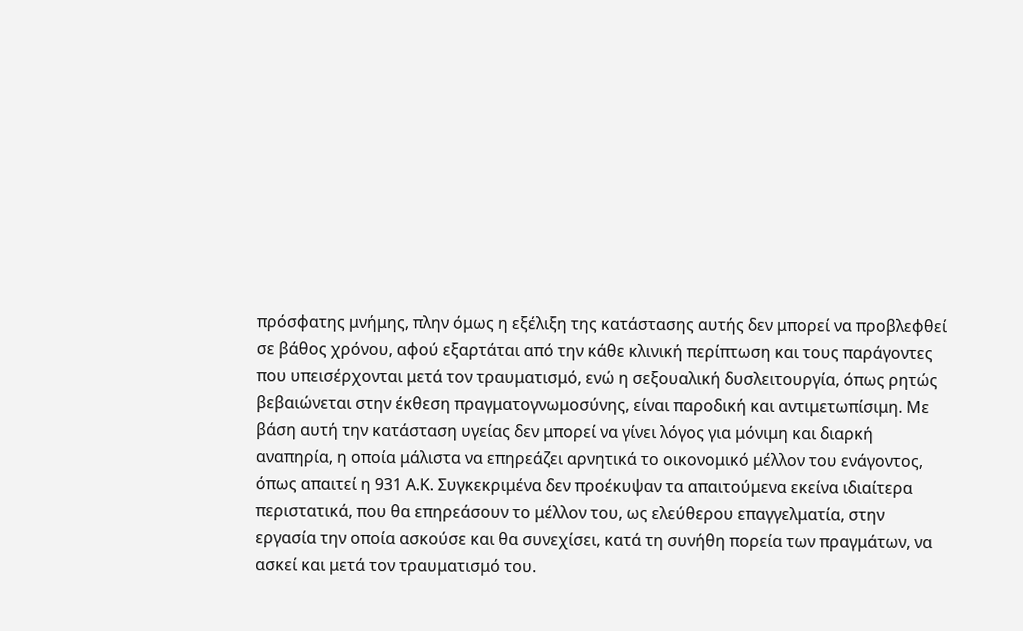πρόσφατης μνήμης, πλην όμως η εξέλιξη της κατάστασης αυτής δεν μπορεί να προβλεφθεί σε βάθος χρόνου, αφού εξαρτάται από την κάθε κλινική περίπτωση και τους παράγοντες που υπεισέρχονται μετά τον τραυματισμό, ενώ η σεξουαλική δυσλειτουργία, όπως ρητώς βεβαιώνεται στην έκθεση πραγματογνωμοσύνης, είναι παροδική και αντιμετωπίσιμη. Με βάση αυτή την κατάσταση υγείας δεν μπορεί να γίνει λόγος για μόνιμη και διαρκή αναπηρία, η οποία μάλιστα να επηρεάζει αρνητικά το οικονομικό μέλλον του ενάγοντος, όπως απαιτεί η 931 Α.Κ. Συγκεκριμένα δεν προέκυψαν τα απαιτούμενα εκείνα ιδιαίτερα περιστατικά, που θα επηρεάσουν το μέλλον του, ως ελεύθερου επαγγελματία, στην εργασία την οποία ασκούσε και θα συνεχίσει, κατά τη συνήθη πορεία των πραγμάτων, να ασκεί και μετά τον τραυματισμό του.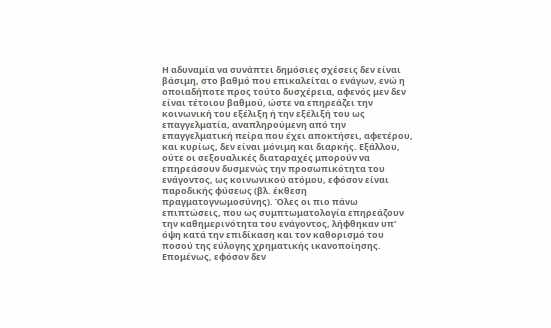Η αδυναμία να συνάπτει δημόσιες σχέσεις δεν είναι βάσιμη, στο βαθμό που επικαλείται ο ενάγων, ενώ η οποιαδήποτε προς τούτο δυσχέρεια, αφενός μεν δεν είναι τέτοιου βαθμού, ώστε να επηρεάζει την κοινωνική του εξέλιξη ή την εξέλιξή του ως επαγγελματία, αναπληρούμενη από την επαγγελματική πείρα που έχει αποκτήσει, αφετέρου, και κυρίως, δεν είναι μόνιμη και διαρκής. Εξάλλου, ούτε οι σεξουαλικές διαταραχές μπορούν να επηρεάσουν δυσμενώς την προσωπικότητα του ενάγοντος, ως κοινωνικού ατόμου, εφόσον είναι παροδικής φύσεως (βλ. έκθεση πραγματογνωμοσύνης). Όλες οι πιο πάνω επιπτώσεις, που ως συμπτωματολογία επηρεάζουν την καθημερινότητα του ενάγοντος, λήφθηκαν υπ' όψη κατά την επιδίκαση και τον καθορισμό του ποσού της εύλογης χρηματικής ικανοποίησης. Επομένως, εφόσον δεν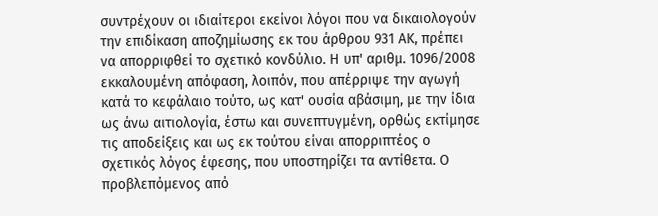συντρέχουν οι ιδιαίτεροι εκείνοι λόγοι που να δικαιολογούν την επιδίκαση αποζημίωσης εκ του άρθρου 931 ΑΚ, πρέπει να απορριφθεί το σχετικό κονδύλιο. Η υπ' αριθμ. 1096/2008 εκκαλουμένη απόφαση, λοιπόν, που απέρριψε την αγωγή κατά το κεφάλαιο τούτο, ως κατ' ουσία αβάσιμη, με την ίδια ως άνω αιτιολογία, έστω και συνεπτυγμένη, ορθώς εκτίμησε τις αποδείξεις και ως εκ τούτου είναι απορριπτέος ο σχετικός λόγος έφεσης, που υποστηρίζει τα αντίθετα. Ο προβλεπόμενος από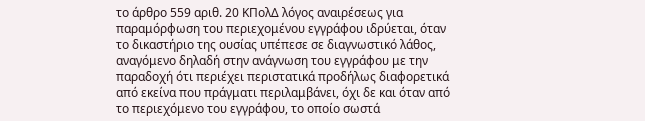το άρθρο 559 αριθ. 20 ΚΠολΔ λόγος αναιρέσεως για παραμόρφωση του περιεχομένου εγγράφου ιδρύεται, όταν το δικαστήριο της ουσίας υπέπεσε σε διαγνωστικό λάθος, αναγόμενο δηλαδή στην ανάγνωση του εγγράφου με την παραδοχή ότι περιέχει περιστατικά προδήλως διαφορετικά από εκείνα που πράγματι περιλαμβάνει, όχι δε και όταν από το περιεχόμενο του εγγράφου, το οποίο σωστά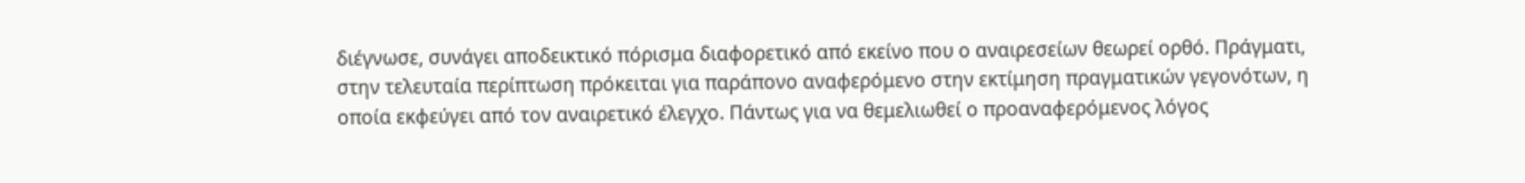διέγνωσε, συνάγει αποδεικτικό πόρισμα διαφορετικό από εκείνο που ο αναιρεσείων θεωρεί ορθό. Πράγματι, στην τελευταία περίπτωση πρόκειται για παράπονο αναφερόμενο στην εκτίμηση πραγματικών γεγονότων, η οποία εκφεύγει από τον αναιρετικό έλεγχο. Πάντως για να θεμελιωθεί ο προαναφερόμενος λόγος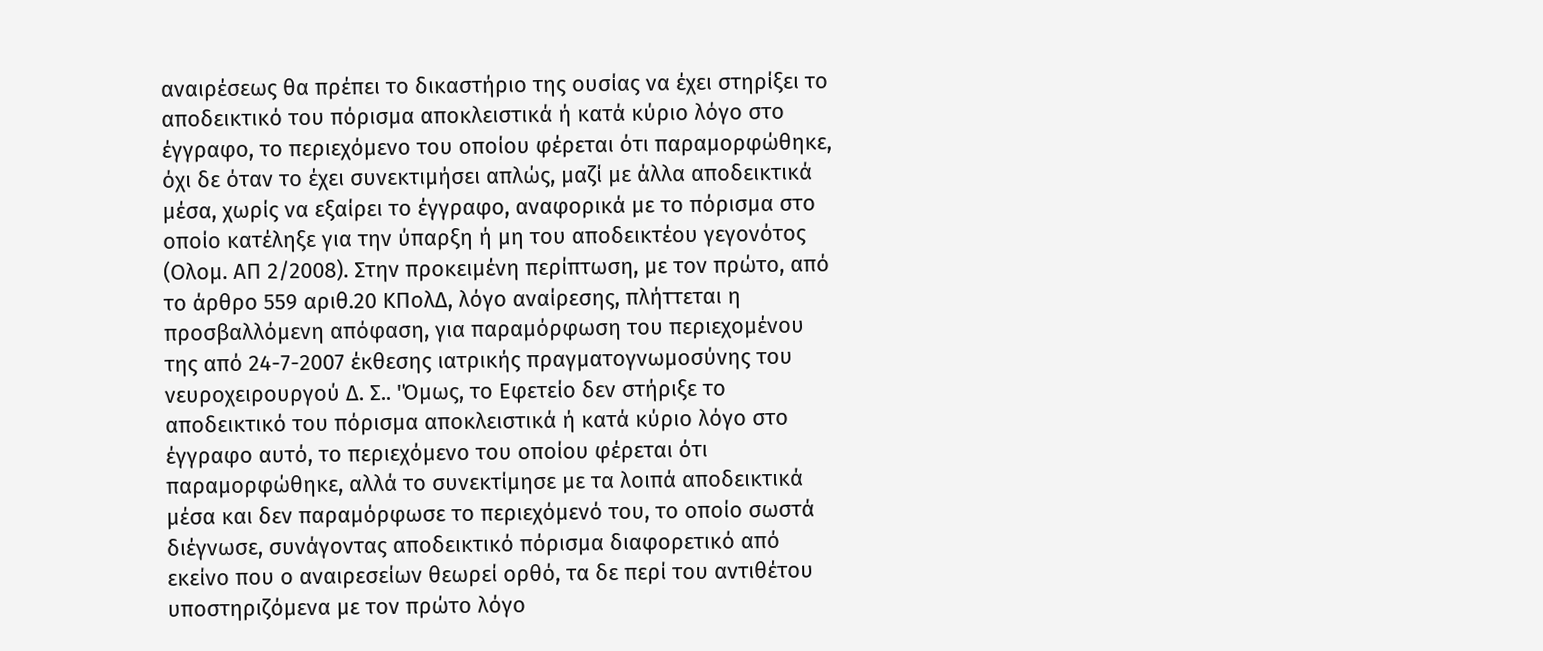αναιρέσεως θα πρέπει το δικαστήριο της ουσίας να έχει στηρίξει το αποδεικτικό του πόρισμα αποκλειστικά ή κατά κύριο λόγο στο έγγραφο, το περιεχόμενο του οποίου φέρεται ότι παραμορφώθηκε, όχι δε όταν το έχει συνεκτιμήσει απλώς, μαζί με άλλα αποδεικτικά μέσα, χωρίς να εξαίρει το έγγραφο, αναφορικά με το πόρισμα στο οποίο κατέληξε για την ύπαρξη ή μη του αποδεικτέου γεγονότος (Ολομ. ΑΠ 2/2008). Στην προκειμένη περίπτωση, με τον πρώτο, από το άρθρο 559 αριθ.20 ΚΠολΔ, λόγο αναίρεσης, πλήττεται η προσβαλλόμενη απόφαση, για παραμόρφωση του περιεχομένου της από 24-7-2007 έκθεσης ιατρικής πραγματογνωμοσύνης του νευροχειρουργού Δ. Σ.. 'Όμως, το Εφετείο δεν στήριξε το αποδεικτικό του πόρισμα αποκλειστικά ή κατά κύριο λόγο στο έγγραφο αυτό, το περιεχόμενο του οποίου φέρεται ότι παραμορφώθηκε, αλλά το συνεκτίμησε με τα λοιπά αποδεικτικά μέσα και δεν παραμόρφωσε το περιεχόμενό του, το οποίο σωστά διέγνωσε, συνάγοντας αποδεικτικό πόρισμα διαφορετικό από εκείνο που ο αναιρεσείων θεωρεί ορθό, τα δε περί του αντιθέτου υποστηριζόμενα με τον πρώτο λόγο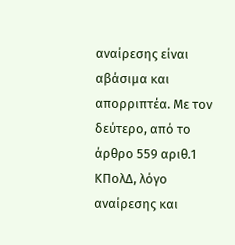αναίρεσης είναι αβάσιμα και απορριπτέα. Με τον δεύτερο, από το άρθρο 559 αριθ.1 ΚΠολΔ, λόγο αναίρεσης και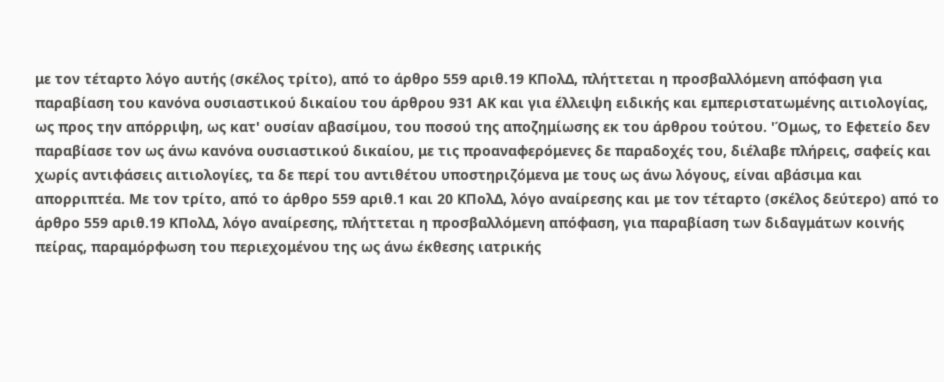με τον τέταρτο λόγο αυτής (σκέλος τρίτο), από το άρθρο 559 αριθ.19 ΚΠολΔ, πλήττεται η προσβαλλόμενη απόφαση για παραβίαση του κανόνα ουσιαστικού δικαίου του άρθρου 931 ΑΚ και για έλλειψη ειδικής και εμπεριστατωμένης αιτιολογίας, ως προς την απόρριψη, ως κατ' ουσίαν αβασίμου, του ποσού της αποζημίωσης εκ του άρθρου τούτου. 'Όμως, το Εφετείο δεν παραβίασε τον ως άνω κανόνα ουσιαστικού δικαίου, με τις προαναφερόμενες δε παραδοχές του, διέλαβε πλήρεις, σαφείς και χωρίς αντιφάσεις αιτιολογίες, τα δε περί του αντιθέτου υποστηριζόμενα με τους ως άνω λόγους, είναι αβάσιμα και απορριπτέα. Με τον τρίτο, από το άρθρο 559 αριθ.1 και 20 ΚΠολΔ, λόγο αναίρεσης και με τον τέταρτο (σκέλος δεύτερο) από το άρθρο 559 αριθ.19 ΚΠολΔ, λόγο αναίρεσης, πλήττεται η προσβαλλόμενη απόφαση, για παραβίαση των διδαγμάτων κοινής πείρας, παραμόρφωση του περιεχομένου της ως άνω έκθεσης ιατρικής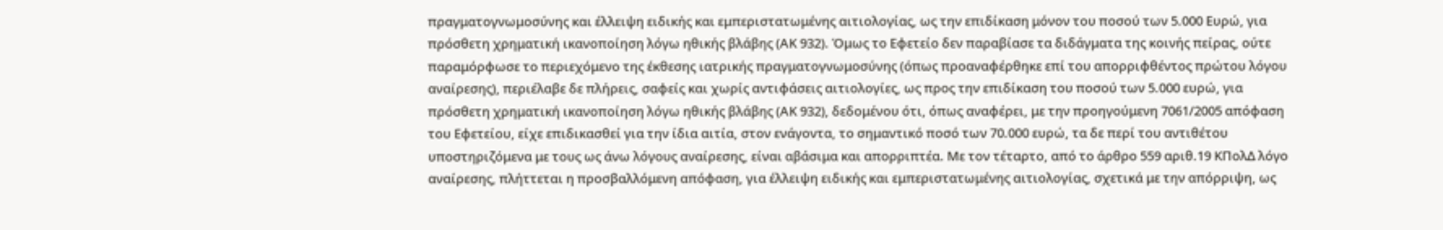πραγματογνωμοσύνης και έλλειψη ειδικής και εμπεριστατωμένης αιτιολογίας, ως την επιδίκαση μόνον του ποσού των 5.000 Ευρώ, για πρόσθετη χρηματική ικανοποίηση λόγω ηθικής βλάβης (ΑΚ 932). Όμως το Εφετείο δεν παραβίασε τα διδάγματα της κοινής πείρας, ούτε παραμόρφωσε το περιεχόμενο της έκθεσης ιατρικής πραγματογνωμοσύνης (όπως προαναφέρθηκε επί του απορριφθέντος πρώτου λόγου αναίρεσης), περιέλαβε δε πλήρεις, σαφείς και χωρίς αντιφάσεις αιτιολογίες, ως προς την επιδίκαση του ποσού των 5.000 ευρώ, για πρόσθετη χρηματική ικανοποίηση λόγω ηθικής βλάβης (ΑΚ 932), δεδομένου ότι, όπως αναφέρει, με την προηγούμενη 7061/2005 απόφαση του Εφετείου, είχε επιδικασθεί για την ίδια αιτία, στον ενάγοντα, το σημαντικό ποσό των 70.000 ευρώ, τα δε περί του αντιθέτου υποστηριζόμενα με τους ως άνω λόγους αναίρεσης, είναι αβάσιμα και απορριπτέα. Με τον τέταρτο, από το άρθρο 559 αριθ.19 ΚΠολΔ λόγο αναίρεσης, πλήττεται η προσβαλλόμενη απόφαση, για έλλειψη ειδικής και εμπεριστατωμένης αιτιολογίας, σχετικά με την απόρριψη, ως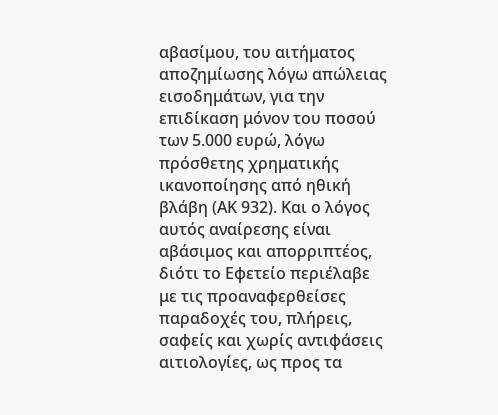αβασίμου, του αιτήματος αποζημίωσης λόγω απώλειας εισοδημάτων, για την επιδίκαση μόνον του ποσού των 5.000 ευρώ, λόγω πρόσθετης χρηματικής ικανοποίησης από ηθική βλάβη (ΑΚ 932). Και ο λόγος αυτός αναίρεσης είναι αβάσιμος και απορριπτέος, διότι το Εφετείο περιέλαβε με τις προαναφερθείσες παραδοχές του, πλήρεις, σαφείς και χωρίς αντιφάσεις αιτιολογίες, ως προς τα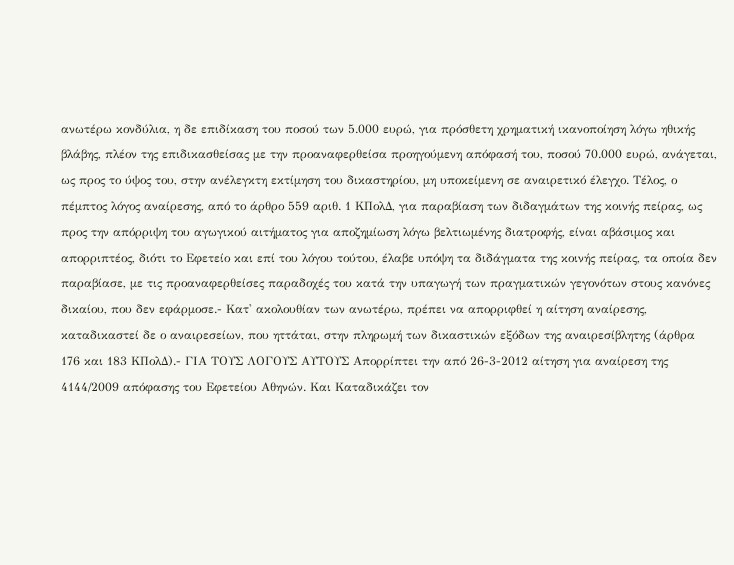ανωτέρω κονδύλια, η δε επιδίκαση του ποσού των 5.000 ευρώ, για πρόσθετη χρηματική ικανοποίηση λόγω ηθικής βλάβης, πλέον της επιδικασθείσας με την προαναφερθείσα προηγούμενη απόφασή του, ποσού 70.000 ευρώ, ανάγεται, ως προς το ύψος του, στην ανέλεγκτη εκτίμηση του δικαστηρίου, μη υποκείμενη σε αναιρετικό έλεγχο. Τέλος, ο πέμπτος λόγος αναίρεσης, από το άρθρο 559 αριθ. 1 ΚΠολΔ, για παραβίαση των διδαγμάτων της κοινής πείρας, ως προς την απόρριψη του αγωγικού αιτήματος για αποζημίωση λόγω βελτιωμένης διατροφής, είναι αβάσιμος και απορριπτέος, διότι το Εφετείο και επί του λόγου τούτου, έλαβε υπόψη τα διδάγματα της κοινής πείρας, τα οποία δεν παραβίασε, με τις προαναφερθείσες παραδοχές του κατά την υπαγωγή των πραγματικών γεγονότων στους κανόνες δικαίου, που δεν εφάρμοσε.- Κατ' ακολουθίαν των ανωτέρω, πρέπει να απορριφθεί η αίτηση αναίρεσης, καταδικαστεί δε ο αναιρεσείων, που ηττάται, στην πληρωμή των δικαστικών εξόδων της αναιρεσίβλητης (άρθρα 176 και 183 ΚΠολΔ).- ΓΙΑ ΤΟΥΣ ΛΟΓΟΥΣ ΑΥΤΟΥΣ Απορρίπτει την από 26-3-2012 αίτηση για αναίρεση της 4144/2009 απόφασης του Εφετείου Αθηνών. Και Καταδικάζει τον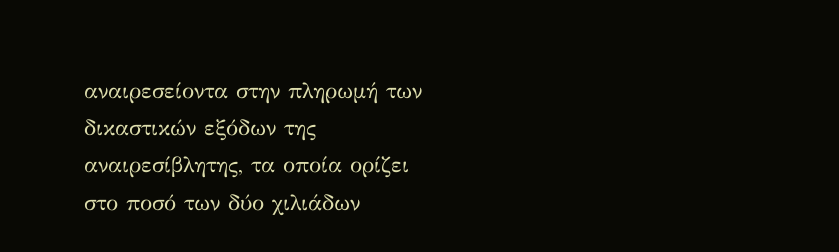αναιρεσείοντα στην πληρωμή των δικαστικών εξόδων της αναιρεσίβλητης, τα οποία ορίζει στο ποσό των δύο χιλιάδων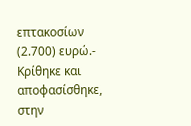επτακοσίων (2.700) ευρώ.- Κρίθηκε και αποφασίσθηκε, στην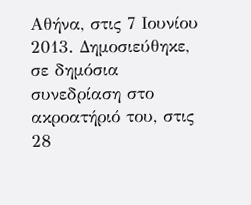Αθήνα, στις 7 Ιουνίου 2013. Δημοσιεύθηκε, σε δημόσια συνεδρίαση στο ακροατήριό του, στις 28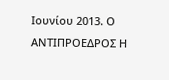Ιουνίου 2013. Ο ΑΝΤΙΠΡΟΕΔΡΟΣ Η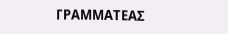ΓΡΑΜΜΑΤΕΑΣ